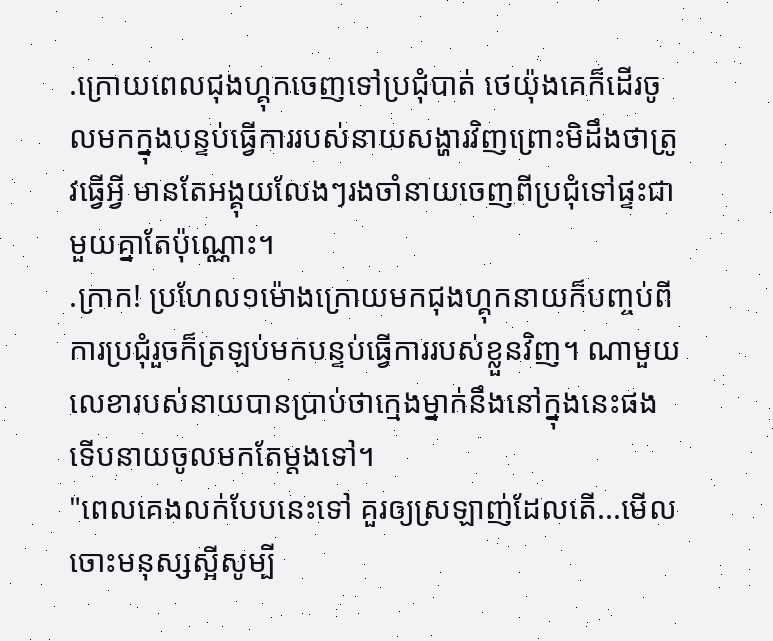.ក្រោយពេលជុងហ្គុកចេញទៅប្រជុំបាត់ ថេយ៉ុងគេក៏ដើរចូលមកក្នុងបន្ទប់ធ្វើការរបស់នាយសង្ហារវិញព្រោះមិដឹងថាត្រូវធ្វើអ្វី មានតែអង្គុយលែងៗរងចាំនាយចេញពីប្រជុំទៅផ្ទះជាមួយគ្នាតែប៉ុណ្ណោះ។
.ក្រាក! ប្រហែល១ម៉ោងក្រោយមកជុងហ្គុកនាយក៏បញ្ចប់ពីការប្រជុំរួចក៏ត្រឡប់មកបន្ទប់ធ្វើការរបស់ខ្លួនវិញ។ ណាមួយលេខារបស់នាយបានប្រាប់ថាក្មេងម្នាក់នឹងនៅក្នុងនេះផងទើបនាយចូលមកតែម្តងទៅ។
"ពេលគេងលក់បែបនេះទៅ គួរឲ្យស្រឡាញ់ដែលតើ...មើលចោះមនុស្សស្អីសូម្បី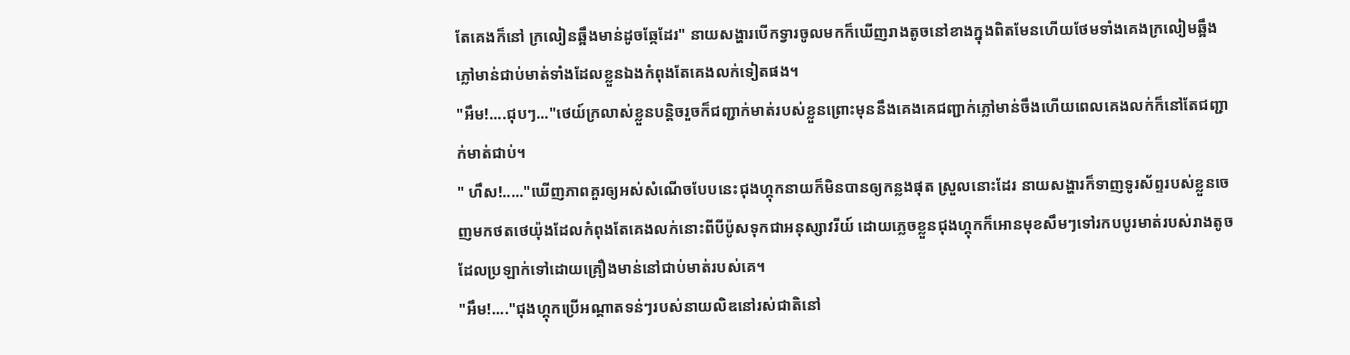តែគេងក៏នៅ ក្រលៀនឆ្អឹងមាន់ដូចឆ្កែដែរ" នាយសង្ហារបើកទ្វារចូលមកក៏ឃើញរាងតូចនៅខាងក្នុងពិតមែនហើយថែមទាំងគេងក្រលៀមឆ្អឹងភ្លៅមាន់ជាប់មាត់ទាំងដែលខ្លួនឯងកំពុងតែគេងលក់ទៀតផង។
"អឹម!....ជុបៗ..."ថេយ៍ក្រលាស់ខ្លួនបន្តិចរួចក៏ជញ្ជាក់មាត់របស់ខ្លួនព្រោះមុននឹងគេងគេជញ្ជាក់ភ្លៅមាន់ចឹងហើយពេលគេងលក់ក៏នៅតែជញ្ជាក់មាត់ជាប់។
" ហឹស!....."ឃើញភាពគួរឲ្យអស់សំណើចបែបនេះជុងហ្គុកនាយក៏មិនបានឲ្យកន្លងផុត ស្រួលនោះដែរ នាយសង្ហារក៏ទាញទូរស័ព្ទរបស់ខ្លួនចេញមកថតថេយ៉ុងដែលកំពុងតែគេងលក់នោះពីបីប៉ូសទុកជាអនុស្សាវរីយ៍ ដោយភ្លេចខ្លួនជុងហ្គុកក៏អោនមុខសឹមៗទៅរកបបូរមាត់របស់រាងតូចដែលប្រឡាក់ទៅដោយគ្រឿងមាន់នៅជាប់មាត់របស់គេ។
"អឹម!...."ជុងហ្គុកប្រើអណ្តាតទន់ៗរបស់នាយលិឌនៅរស់ជាតិនៅ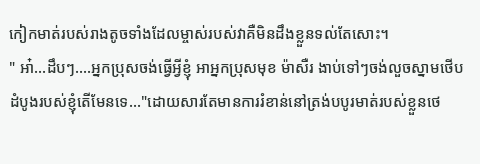កៀកមាត់របស់រាងតូចទាំងដែលម្ចាស់របស់វាគឺមិនដឹងខ្លួនទល់តែសោះ។
" អា៎...ដឹបៗ....អ្នកប្រុសចង់ធ្វើអ្វីខ្ញុំ អាអ្នកប្រុសមុខ ម៉ាសឺរ ងាប់ទៅៗចង់លួចស្នាមថើបដំបូងរបស់ខ្ញុំតើមែនទេ..."ដោយសារតែមានការរំខាន់នៅត្រង់បបូរមាត់របស់ខ្លួនថេ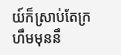យ៍ក៏ស្រាប់តែក្រហឹមមុននឹ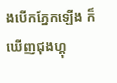ងបើកភ្នែកឡើង ក៏ឃើញជុងហ្គុ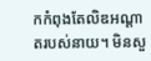កកំពុងតែលិឌអណ្តាតរបស់នាយ។ មិនសួ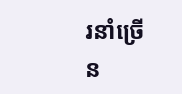រនាំច្រើន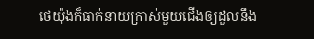ថេយ៉ុងក៏ធាក់នាយក្រាស់មួយជើងឲ្យដួលនឹង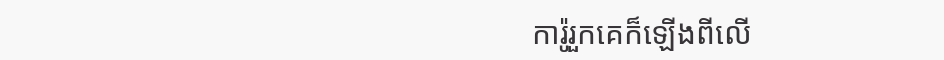ការ៉ូរួកគេក៏ឡើងពីលើ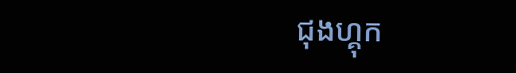ជុងហ្គុក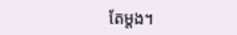តែម្តង។